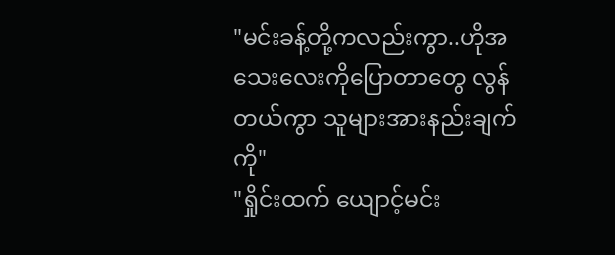"မင်းခန့်တို့ကလည်းကွာ..ဟိုအသေးလေးကိုပြောတာတွေ လွန်တယ်ကွာ သူများအားနည်းချက်ကို"
"ရှိုင်းထက် ယျောင့်မင်း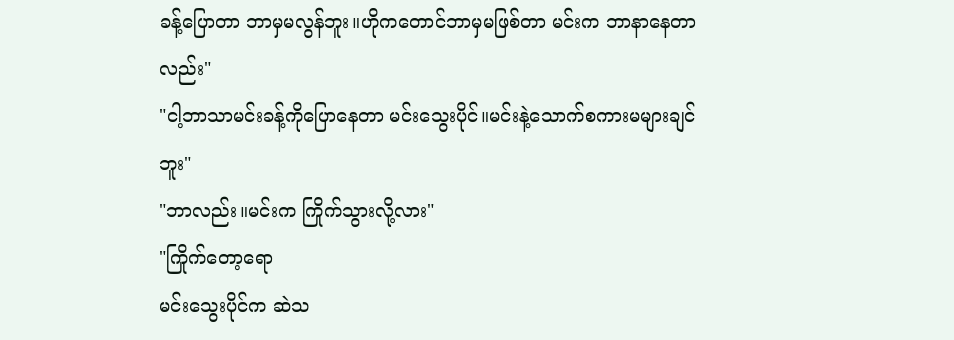ခန့်ပြောတာ ဘာမှမလွန်ဘူး။ဟိုကတောင်ဘာမှမဖြစ်တာ မင်းက ဘာနာနေတာလည်း"
"ငါ့ဘာသာမင်းခန့်ကိုပြောနေတာ မင်းသွေးပိုင်။မင်းနဲ့သောက်စကားမများချင်ဘူး"
"ဘာလည်း။မင်းက ကြိုက်သွားလို့လား"
"ကြိုက်တော့ရော
မင်းသွေးပိုင်က ဆဲသ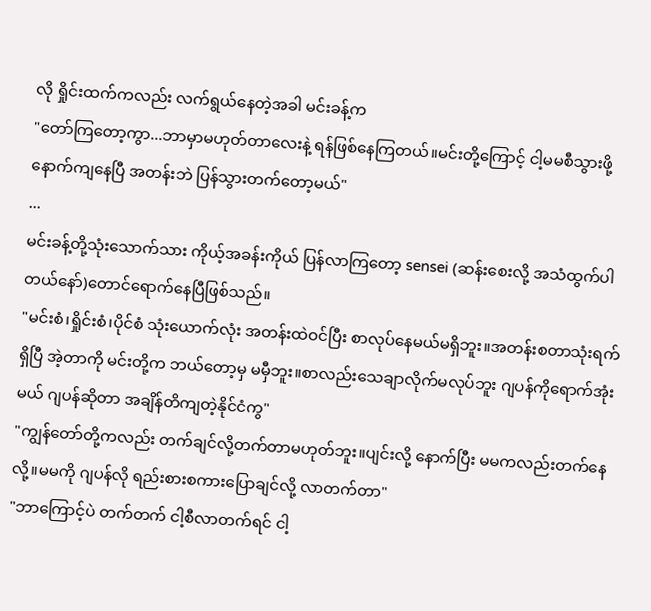လို ရှိုင်းထက်ကလည်း လက်ရွယ်နေတဲ့အခါ မင်းခန့်က
"တော်ကြတော့ကွာ...ဘာမှာမဟုတ်တာလေးနဲ့ ရန်ဖြစ်နေကြတယ်။မင်းတို့ကြောင့် ငါ့မမစီသွားဖို့ နောက်ကျနေပြီ အတန်းဘဲ ပြန်သွားတက်တော့မယ်"
...
မင်းခန့်တို့သုံးသောက်သား ကိုယ့်အခန်းကိုယ် ပြန်လာကြတော့ sensei (ဆန်းစေးလို့ အသံထွက်ပါတယ်နော်)တောင်ရောက်နေပြီဖြစ်သည်။
"မင်းစံ၊ရှိုင်းစံ၊ပိုင်စံ သုံးယောက်လုံး အတန်းထဲဝင်ပြီး စာလုပ်နေမယ်မရှိဘူး။အတန်းစတာသုံးရက်ရှိပြီ အဲ့တာကို မင်းတို့က ဘယ်တော့မှ မမှီဘူး။စာလည်းသေချာလိုက်မလုပ်ဘူး ဂျပန်ကိုရောက်အုံးမယ် ဂျပန်ဆိုတာ အချိန်တိကျတဲ့နိုင်ငံကွ"
"ကျွန်တော်တို့ကလည်း တက်ချင်လို့တက်တာမဟုတ်ဘူး။ပျင်းလို့ နောက်ပြီး မမကလည်းတက်နေလို့။မမကို ဂျပန်လို ရည်းစားစကားပြောချင်လို့ လာတက်တာ"
"ဘာကြောင့်ပဲ တက်တက် ငါ့စီလာတက်ရင် ငါ့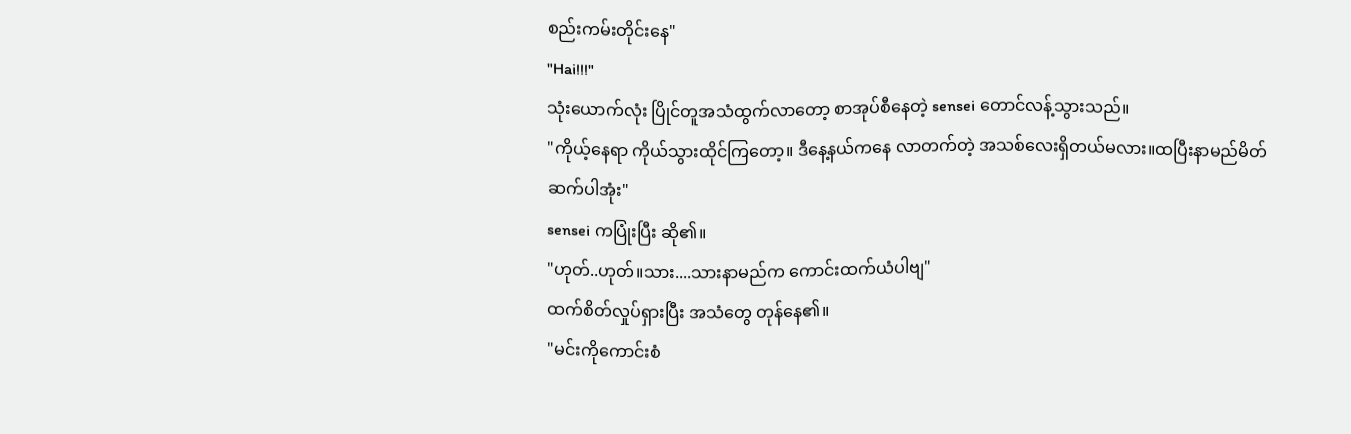စည်းကမ်းတိုင်းနေ"
"Hai!!!"
သုံးယောက်လုံး ပြိုင်တူအသံထွက်လာတော့ စာအုပ်စီနေတဲ့ sensei တောင်လန့်သွားသည်။
"ကိုယ့်နေရာ ကိုယ်သွားထိုင်ကြတော့။ ဒီနေ့နယ်ကနေ လာတက်တဲ့ အသစ်လေးရှိတယ်မလား။ထပြီးနာမည်မိတ်ဆက်ပါအုံး"
sensei ကပြုံးပြီး ဆို၏။
"ဟုတ်..ဟုတ်။သား....သားနာမည်က ကောင်းထက်ယံပါဗျ"
ထက်စိတ်လှုပ်ရှားပြီး အသံတွေ တုန်နေ၏။
"မင်းကိုကောင်းစံ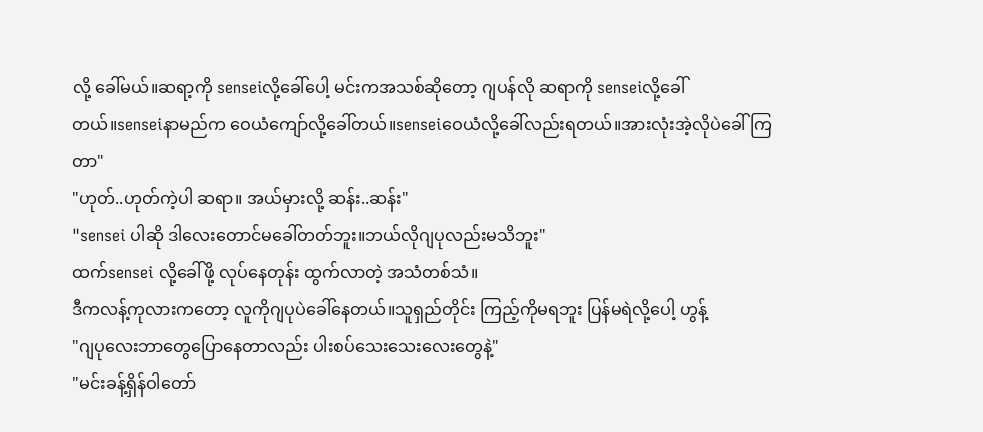လို့ ခေါ်မယ်။ဆရာ့ကို senseiလို့ခေါ်ပေါ့ မင်းကအသစ်ဆိုတော့ ဂျပန်လို ဆရာကို senseiလို့ခေါ်တယ်။senseiနာမည်က ဝေယံကျော်လို့ခေါ်တယ်။senseiဝေယံလို့ခေါ်လည်းရတယ်။အားလုံးအဲ့လိုပဲခေါ်ကြတာ"
"ဟုတ်..ဟုတ်ကဲ့ပါ ဆရာ။ အယ်မှားလို့ ဆန်း..ဆန်း"
"sensei ပါဆို ဒါလေးတောင်မခေါ်တတ်ဘူး။ဘယ်လိုဂျပုလည်းမသိဘူး"
ထက်sensei လို့ခေါ်ဖို့ လုပ်နေတုန်း ထွက်လာတဲ့ အသံတစ်သံ။
ဒီကလန့်ကုလားကတော့ လူကိုဂျပုပဲခေါ်နေတယ်။သူရှည်တိုင်း ကြည့်ကိုမရဘူး ပြန်မရဲလို့ပေါ့ ဟွန့်
"ဂျပုလေးဘာတွေပြောနေတာလည်း ပါးစပ်သေးသေးလေးတွေနဲ့"
"မင်းခန့်ရှိန်ဝါတော်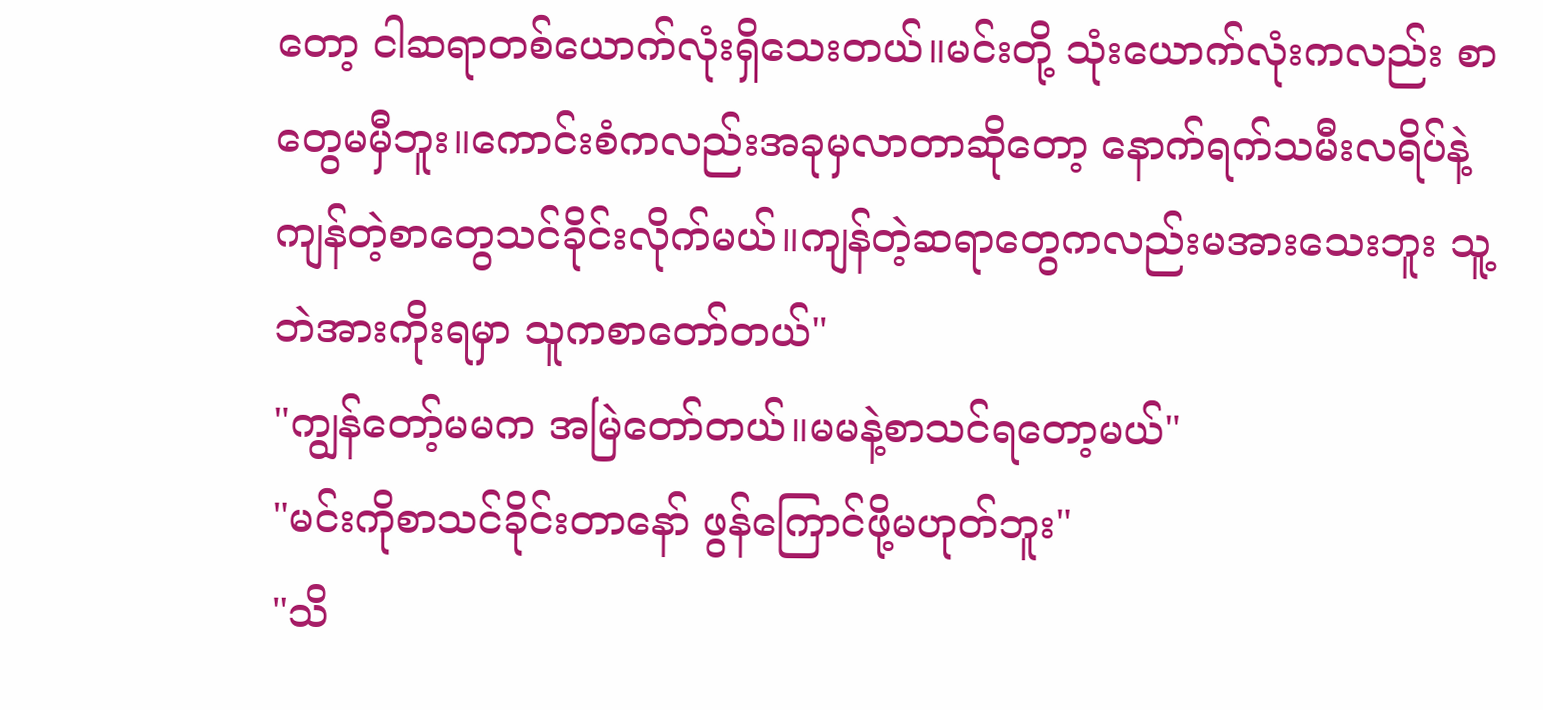တော့ ငါဆရာတစ်ယောက်လုံးရှိသေးတယ်။မင်းတို့ သုံးယောက်လုံးကလည်း စာတွေမမှီဘူး။ကောင်းစံကလည်းအခုမှလာတာဆိုတော့ နောက်ရက်သမီးလရိပ်နဲ့ ကျန်တဲ့စာတွေသင်ခိုင်းလိုက်မယ်။ကျန်တဲ့ဆရာတွေကလည်းမအားသေးဘူး သူ့ဘဲအားကိုးရမှာ သူကစာတော်တယ်"
"ကျွန်တော့်မမက အမြဲတော်တယ်။မမနဲ့စာသင်ရတော့မယ်"
"မင်းကိုစာသင်ခိုင်းတာနော် ဖွန်ကြောင်ဖို့မဟုတ်ဘူး"
"သိ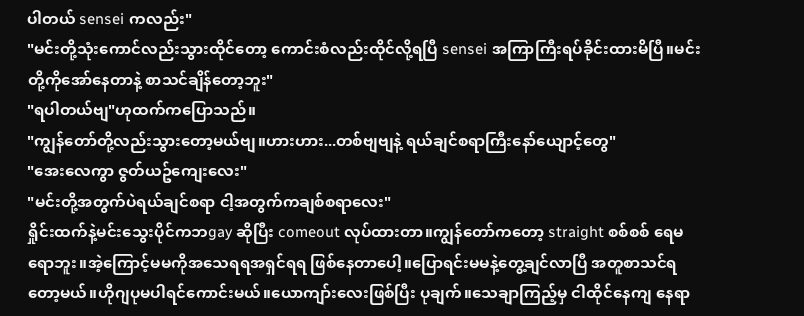ပါတယ် sensei ကလည်း"
"မင်းတို့သုံးကောင်လည်းသွားထိုင်တော့ ကောင်းစံလည်းထိုင်လို့ရပြီ sensei အကြာကြီးရပ်ခိုင်းထားမိပြီ။မင်းတို့ကိုအော်နေတာနဲ့ စာသင်ချိန်တော့ဘူး"
"ရပါတယ်ဗျ"ဟုထက်ကပြောသည်။
"ကျွန်တော်တို့လည်းသွားတော့မယ်ဗျ။ဟားဟား...တစ်ဗျဗျနဲ့ ရယ်ချင်စရာကြီးနော်ယျောင့်တွေ"
"အေးလေကွာ ဇွတ်ယဥ်ကျေးလေး"
"မင်းတို့အတွက်ပဲရယ်ချင်စရာ ငါ့အတွက်ကချစ်စရာလေး"
ရှိုင်းထက်နဲ့မင်းသွေးပိုင်ကဘgay ဆိုပြီး comeout လုပ်ထားတာ။ကျွန်တော်ကတော့ straight စစ်စစ် ရေမရောဘူး။အဲ့ကြောင့်မမကိုအသေရရအရှင်ရရ ဖြစ်နေတာပေါ့။ပြောရင်းမမနဲ့တွေ့ချင်လာပြီ အတူစာသင်ရတော့မယ်။ဟိုဂျပုမပါရင်ကောင်းမယ်။ယောကျာ်းလေးဖြစ်ပြီး ပုချက်။သေချာကြည့်မှ ငါထိုင်နေကျ နေရာ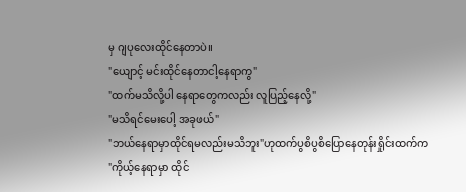မှ ဂျပုလေးထိုင်နေတာပဲ။
"ယျောင့် မင်းထိုင်နေတာငါ့နေရာကွ"
"ထက်မသိလို့ပါ နေရာတွေကလည်း လူပြည့်နေလို့"
"မသိရင်မေးပေါ့ အခုဖယ်"
"ဘယ်နေရာမှာထိုင်ရမလည်းမသိဘူး"ဟုထက်ပွစိပွစိပြောနေတုန်းရှိုင်းထက်က
"ကိုယ့်နေရာမှာ ထိုင်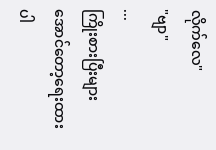လိုက်လေ"
"ဗျာ"
...
ကြိုးစားပြီးများအောင်တော့ရေးထားပါ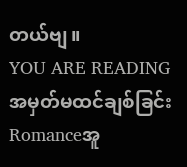တယ်ဗျ။
YOU ARE READING
အမှတ်မထင်ချစ်ခြင်း
Romanceအူ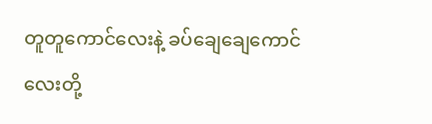တူတူကောင်လေးနဲ့ ခပ်ချေချေကောင်လေးတို့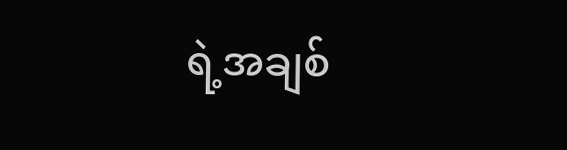ရဲ့အချစ်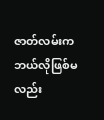ဇာတ်လမ်းကဘယ်လိုဖြစ်မလည်း